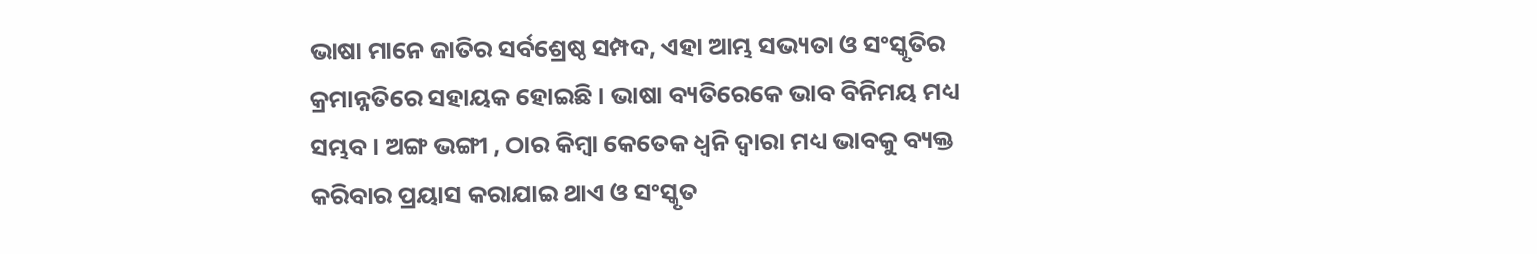ଭାଷା ମାନେ ଜାତିର ସର୍ବଶ୍ରେଷ୍ଠ ସମ୍ପଦ, ଏହା ଆମ୍ଭ ସଭ୍ୟତା ଓ ସଂସ୍କୃତିର କ୍ରମାନ୍ନତିରେ ସହାୟକ ହୋଇଛି । ଭାଷା ବ୍ୟତିରେକେ ଭାବ ବିନିମୟ ମଧ୍ୟ ସମ୍ଭବ । ଅଙ୍ଗ ଭଙ୍ଗୀ , ଠାର କିମ୍ବା କେତେକ ଧ୍ୱନି ଦ୍ୱାରା ମଧ୍ୟ ଭାବକୁ ବ୍ୟକ୍ତ କରିବାର ପ୍ରୟାସ କରାଯାଇ ଥାଏ ଓ ସଂସ୍କୃତ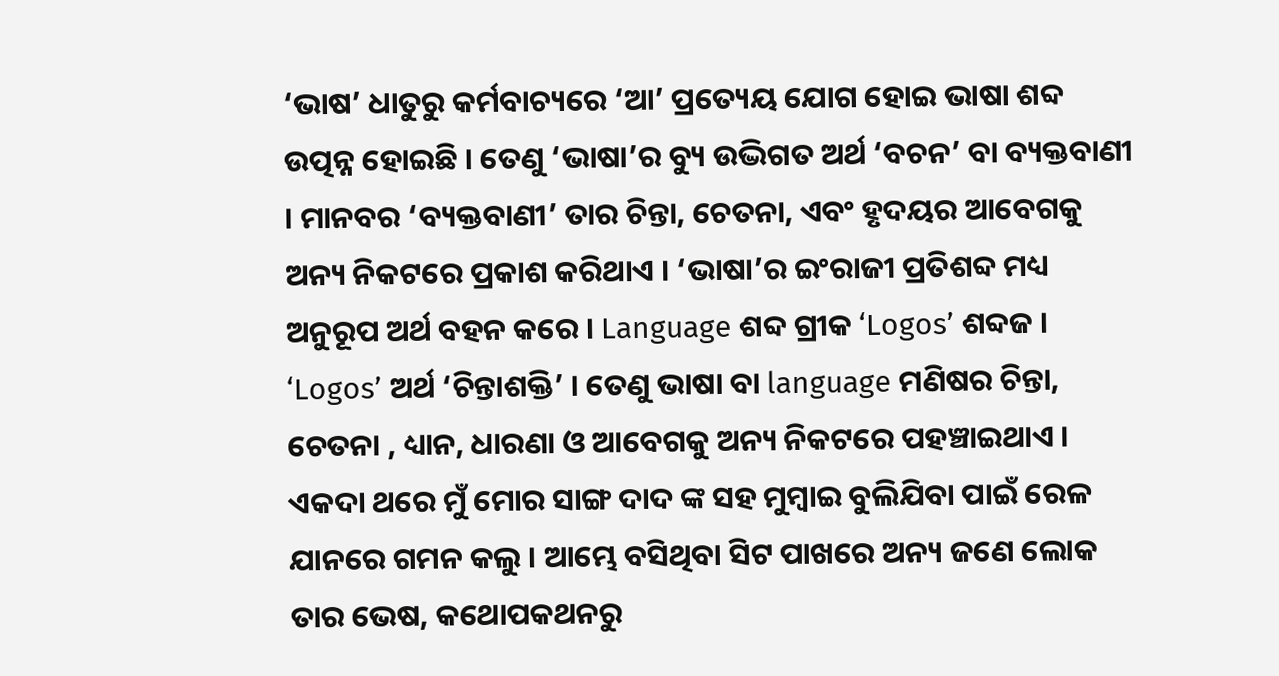‘ଭାଷ’ ଧାତୁରୁ କର୍ମବାଚ୍ୟରେ ‘ଆ’ ପ୍ରତ୍ୟେୟ ଯୋଗ ହୋଇ ଭାଷା ଶବ୍ଦ ଉତ୍ପନ୍ନ ହୋଇଛି । ତେଣୁ ‘ଭାଷା’ର ବ୍ୟୁ ଉଦ୍ଭିଗତ ଅର୍ଥ ‘ବଚନ’ ବା ବ୍ୟକ୍ତବାଣୀ । ମାନବର ‘ବ୍ୟକ୍ତବାଣୀ’ ତାର ଚିନ୍ତା, ଚେତନା, ଏବଂ ହୃଦୟର ଆବେଗକୁ ଅନ୍ୟ ନିକଟରେ ପ୍ରକାଶ କରିଥାଏ । ‘ଭାଷା’ର ଇଂରାଜୀ ପ୍ରତିଶବ୍ଦ ମଧ୍ୟ ଅନୁରୂପ ଅର୍ଥ ବହନ କରେ । Language ଶବ୍ଦ ଗ୍ରୀକ ‘Logos’ ଶବ୍ଦଜ । ‘Logos’ ଅର୍ଥ ‘ଚିନ୍ତାଶକ୍ତି’ । ତେଣୁ ଭାଷା ବା language ମଣିଷର ଚିନ୍ତା, ଚେତନା , ଧ୍ୟାନ, ଧାରଣା ଓ ଆବେଗକୁ ଅନ୍ୟ ନିକଟରେ ପହଞ୍ଚାଇଥାଏ । ଏକଦା ଥରେ ମୁଁ ମୋର ସାଙ୍ଗ ଦାଦ ଙ୍କ ସହ ମୁମ୍ବାଇ ବୁଲିଯିବା ପାଇଁ ରେଳ ଯାନରେ ଗମନ କଲୁ । ଆମ୍ଭେ ବସିଥିବା ସିଟ ପାଖରେ ଅନ୍ୟ ଜଣେ ଲୋକ ତାର ଭେଷ, କଥୋପକଥନରୁ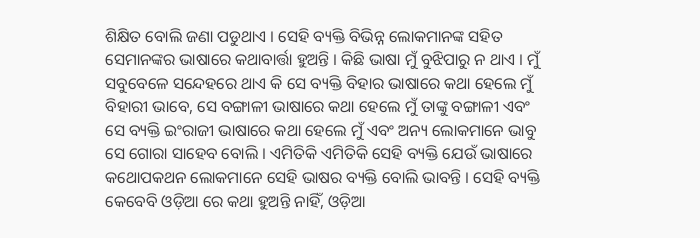ଶିକ୍ଷିତ ବୋଲି ଜଣା ପଡୁଥାଏ । ସେହି ବ୍ୟକ୍ତି ବିଭିନ୍ନ ଲୋକମାନଙ୍କ ସହିତ ସେମାନଙ୍କର ଭାଷାରେ କଥାବାର୍ତ୍ତା ହୁଅନ୍ତି । କିଛି ଭାଷା ମୁଁ ବୁଝିପାରୁ ନ ଥାଏ । ମୁଁ ସବୁବେଳେ ସନ୍ଦେହରେ ଥାଏ କି ସେ ବ୍ୟକ୍ତି ବିହାର ଭାଷାରେ କଥା ହେଲେ ମୁଁ ବିହାରୀ ଭାବେ, ସେ ବଙ୍ଗାଳୀ ଭାଷାରେ କଥା ହେଲେ ମୁଁ ତାଙ୍କୁ ବଙ୍ଗାଳୀ ଏବଂ ସେ ବ୍ୟକ୍ତି ଇଂରାଜୀ ଭାଷାରେ କଥା ହେଲେ ମୁଁ ଏବଂ ଅନ୍ୟ ଲୋକମାନେ ଭାବୁ ସେ ଗୋରା ସାହେବ ବୋଲି । ଏମିତିକି ଏମିତିକି ସେହି ବ୍ୟକ୍ତି ଯେଉଁ ଭାଷାରେ କଥୋପକଥନ ଲୋକମାନେ ସେହି ଭାଷର ବ୍ୟକ୍ତି ବୋଲି ଭାବନ୍ତି । ସେହି ବ୍ୟକ୍ତି କେବେବି ଓଡ଼ିଆ ରେ କଥା ହୁଅନ୍ତି ନାହିଁ, ଓଡ଼ିଆ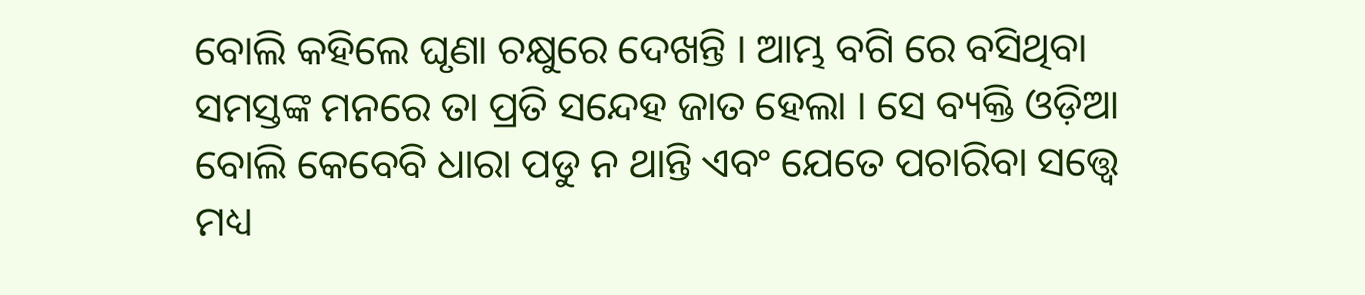ବୋଲି କହିଲେ ଘୃଣା ଚକ୍ଷୁରେ ଦେଖନ୍ତି । ଆମ୍ଭ ବଗି ରେ ବସିଥିବା ସମସ୍ତଙ୍କ ମନରେ ତା ପ୍ରତି ସନ୍ଦେହ ଜାତ ହେଲା । ସେ ବ୍ୟକ୍ତି ଓଡ଼ିଆ ବୋଲି କେବେବି ଧାରା ପଡୁ ନ ଥାନ୍ତି ଏବଂ ଯେତେ ପଚାରିବା ସତ୍ତ୍ୱେ ମଧ୍ୟ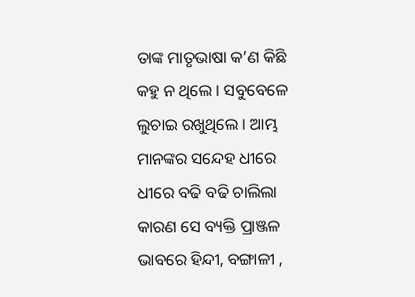ତାଙ୍କ ମାତୃଭାଷା କ’ଣ କିଛି କହୁ ନ ଥିଲେ । ସବୁବେଳେ ଲୁଚାଇ ରଖୁଥିଲେ । ଆମ୍ଭ ମାନଙ୍କର ସନ୍ଦେହ ଧୀରେ ଧୀରେ ବଢି ବଢି ଚାଲିଲା କାରଣ ସେ ବ୍ୟକ୍ତି ପ୍ରାଞ୍ଜଳ ଭାବରେ ହିନ୍ଦୀ, ବଙ୍ଗାଳୀ ,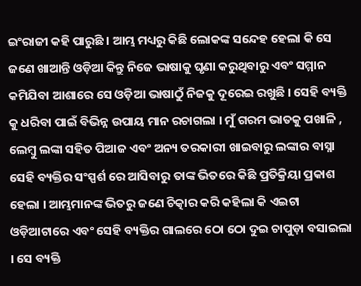ଇଂରାଜୀ କହି ପାରୁଛି । ଆମ୍ଭ ମଧ୍ୟରୁ କିଛି ଲୋକଙ୍କ ସନ୍ଦେହ ହେଲା କି ସେ ଜଣେ ଖାଆନ୍ତି ଓଡ଼ିଆ କିନ୍ତୁ ନିଜେ ଭାଷାକୁ ଘୃଣା କରୁଥିବାରୁ ଏବଂ ସମ୍ମାନ କମିଯିବା ଆଶାରେ ସେ ଓଡ଼ିଆ ଭାଷାଠୁଁ ନିଜକୁ ଦୂରେଇ ରଖୁଛି । ସେହି ବ୍ୟକ୍ତି କୁ ଧରିବା ପାଇଁ ବିଭିନ୍ନ ଉପାୟ ମାନ ରଚାଗଲା । ମୁଁ ଗରମ ଭାତକୁ ପଖାଳି , ଲେମ୍ବୁ ଲଙ୍କା ସହିତ ପିଆଜ ଏବଂ ଅନ୍ୟ ତରକାରୀ ଖାଇବାରୁ ଲଙ୍କାର ବାସ୍ନା ସେହି ବ୍ୟକ୍ତିର ସଂସ୍ପର୍ଶ ରେ ଆସିବାରୁ ତାଙ୍କ ଭିତରେ କିଛି ପ୍ରତିକ୍ରିୟା ପ୍ରକାଶ ହେଲା । ଆମ୍ଭମାନଙ୍କ ଭିତରୁ ଜଣେ ଚିତ୍କାର କରି କହିଲା କି ଏଇଟା ଓଡ଼ିଆଟାରେ ଏବଂ ସେହି ବ୍ୟକ୍ତିର ଗାଲରେ ଠୋ ଠୋ ଦୁଇ ଚାପୁଡ଼ା ବସାଇଲା । ସେ ବ୍ୟକ୍ତି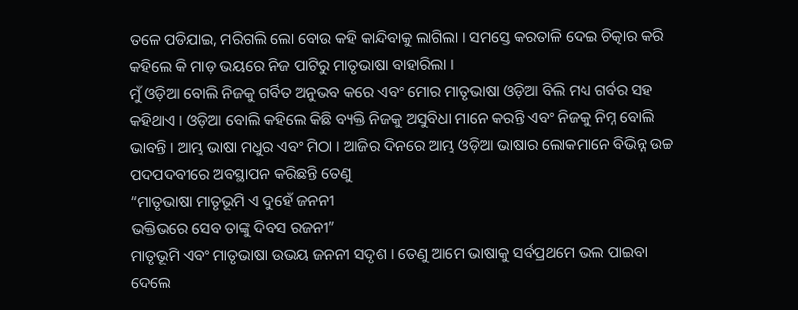ତଳେ ପଡିଯାଇ, ମରିଗଲି ଲୋ ବୋଉ କହି କାନ୍ଦିବାକୁ ଲାଗିଲା । ସମସ୍ତେ କରତାଳି ଦେଇ ଚିତ୍କାର କରି କହିଲେ କି ମାଡ଼ ଭୟରେ ନିଜ ପାଟିରୁ ମାତୃଭାଷା ବାହାରିଲା ।
ମୁଁ ଓଡ଼ିଆ ବୋଲି ନିଜକୁ ଗର୍ବିତ ଅନୁଭବ କରେ ଏବଂ ମୋର ମାତୃଭାଷା ଓଡ଼ିଆ ବିଲି ମଧ୍ୟ ଗର୍ବର ସହ କହିଥାଏ । ଓଡ଼ିଆ ବୋଲି କହିଲେ କିଛି ବ୍ୟକ୍ତି ନିଜକୁ ଅସୁବିଧା ମାନେ କରନ୍ତି ଏବଂ ନିଜକୁ ନିମ୍ନ ବୋଲି ଭାବନ୍ତି । ଆମ୍ଭ ଭାଷା ମଧୁର ଏବଂ ମିଠା । ଆଜିର ଦିନରେ ଆମ୍ଭ ଓଡ଼ିଆ ଭାଷାର ଲୋକମାନେ ବିଭିନ୍ନ ଉଚ୍ଚ ପଦପଦବୀରେ ଅବସ୍ଥାପନ କରିଛନ୍ତି ତେଣୁ
“ମାତୃଭାଷା ମାତୃଭୂମି ଏ ଦୁହେଁ ଜନନୀ
ଭକ୍ତିଭରେ ସେବ ତାଙ୍କୁ ଦିବସ ରଜନୀ”
ମାତୃଭୂମି ଏବଂ ମାତୃଭାଷା ଉଭୟ ଜନନୀ ସଦୃଶ । ତେଣୁ ଆମେ ଭାଷାକୁ ସର୍ବପ୍ରଥମେ ଭଲ ପାଇବା ଦେଲେ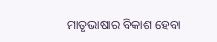ମାତୃଭାଷାର ବିକାଶ ହେବା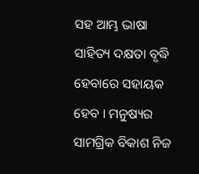ସହ ଆମ୍ଭ ଭାଷା ସାହିତ୍ୟ ଦକ୍ଷତା ବୃଦ୍ଧି ହେବାରେ ସହାୟକ ହେବ । ମନୁଷ୍ୟର ସାମଗ୍ରିକ ବିକାଶ ନିଜ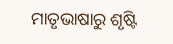ମାତୃଭାଷାରୁ ଶୃଷ୍ଟି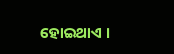ହୋଇଥାଏ ।